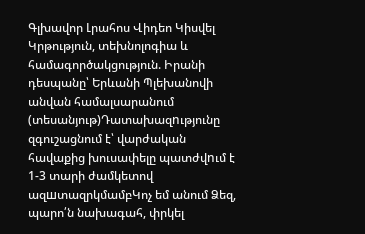Գլխավոր Լրահոս Վիդեո Կիսվել
Կրթություն, տեխնոլոգիա և համագործակցություն. Իրանի դեսպանը՝ Երևանի Պլեխանովի անվան համալսարանում (տեսանյութ)Դատախազnւթյունը զգուշացնում է՝ վարժական հավաքից խուսափելը պատժվnւմ է 1-3 տարի ժամկետով ազшտազրկմամբԿոչ եմ անում Ձեզ, պարո՛ն նախագահ, փրկել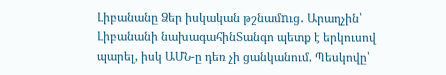Լիբանանը Ձեր իսկական թշնամnւց․ Արաղչին՝ Լիբանանի նախագահինՏանգո պետք է երկուսով պարել, իսկ ԱՄՆ-ը դեռ չի ցանկանում. Պեսկովը՝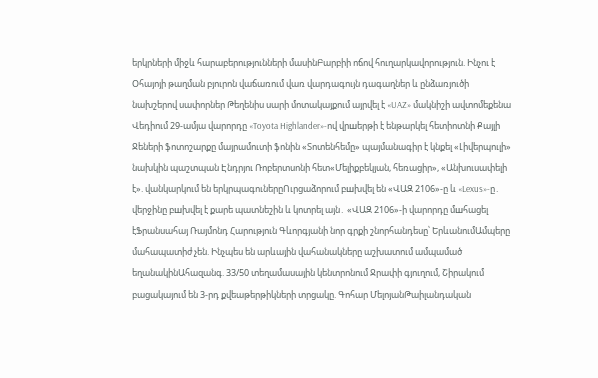երկրների միջև հարաբերությունների մասինԲարբիի ոճով հուղարկավորություն. Ինչու է Օհայոյի թաղման բյուրոն վաճառում վառ վարդագույն դագաղներ և ընձառյուծի նախշերով սափորներ Թեղենիս սարի մոտակայքում այրվել է «UAZ» մակնիշի ավտոմեքենա Վեդիում 29-ամյա վարորդը «Toyota Highlander»-ով վրшերթի է ենթարկել հետիոտնի Քայլի Ջեների ֆոտոշարքը մայրամուտի ֆոնին «Տոտենհեմը» պայմանագիր է կնքել «Լիվերպուլի» նախկին պաշտպան Էնդրյու Ռոբերտսոնի հետ«Մելիքբեկյան, հեռացիր», «Անխուսափելի է». վանկարկում են երկրպագուներըՈւրցաձորում բшխվել են «ՎԱԶ 2106»-ը և «Lexus»-ը․ վերջինը բшխվել է քարե պատնեշին և կոտրել այն․ «ՎԱԶ 2106»-ի վարորդը մшհացել էՖրանսահայ Ռայմոնդ Հարություն Գևորգյանի նոր գրքի շնորհանդեսը՝ ԵրևանումԱմպերը մահապատիժ չեն. Ինչպես են արևային վահանակները աշխատում ամպամած եղանակինԱհազանգ. 33/50 տեղամասային կենտրոնում Ջրափի գյուղում, Շիրակում բացակայում են 3-րդ քվեաթերթիկների տրցակը. Գոհար ՄելոյանԹաիլանդական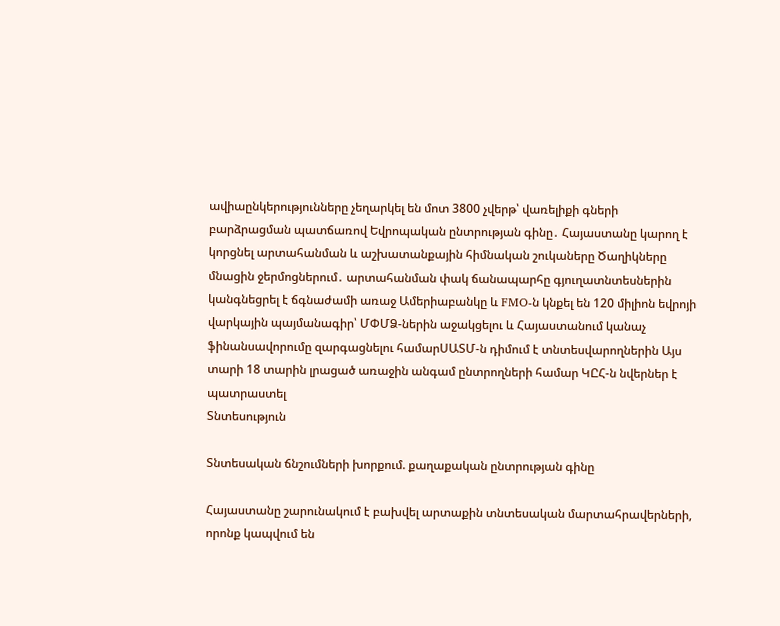ավիաընկերությունները չեղարկել են մոտ 3800 չվերթ՝ վառելիքի գների բարձրացման պատճառով Եվրոպական ընտրության գինը․ Հայաստանը կարող է կորցնել արտահանման և աշխատանքային հիմնական շուկաները Ծաղիկները մնացին ջերմոցներում․ արտահանման փակ ճանապարհը գյուղատնտեսներին կանգնեցրել է ճգնաժամի առաջ Ամերիաբանկը և FMO-ն կնքել են 120 միլիոն եվրոյի վարկային պայմանագիր՝ ՄՓՄՁ-ներին աջակցելու և Հայաստանում կանաչ ֆինանսավորումը զարգացնելու համարՍԱՏՄ-ն դիմում է տնտեսվարողներին Այս տարի 18 տարին լրացած առաջին անգամ ընտրողների համար ԿԸՀ-ն նվերներ է պատրաստել
Տնտեսություն

Տնտեսական ճնշումների խորքում. քաղաքական ընտրության գինը

Հայաստանը շարունակում է բախվել արտաքին տնտեսական մարտահրավերների, որոնք կապվում են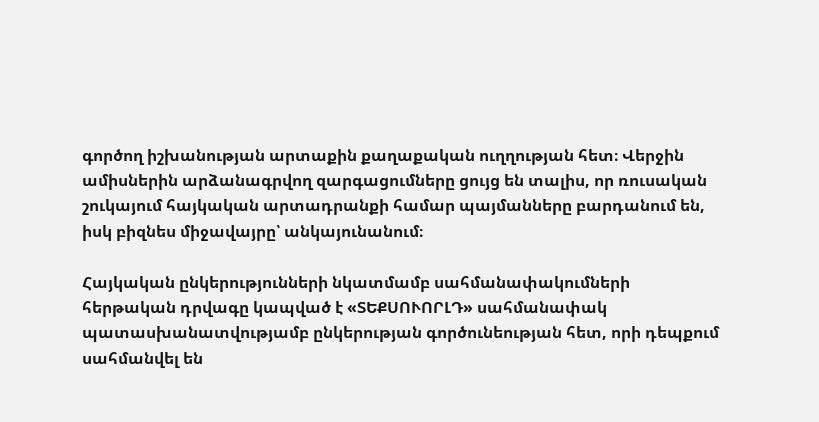գործող իշխանության արտաքին քաղաքական ուղղության հետ։ Վերջին ամիսներին արձանագրվող զարգացումները ցույց են տալիս, որ ռուսական շուկայում հայկական արտադրանքի համար պայմանները բարդանում են, իսկ բիզնես միջավայրը՝ անկայունանում։

Հայկական ընկերությունների նկատմամբ սահմանափակումների հերթական դրվագը կապված է «ՏԵՔՍՈՒՈՐԼԴ» սահմանափակ պատասխանատվությամբ ընկերության գործունեության հետ, որի դեպքում սահմանվել են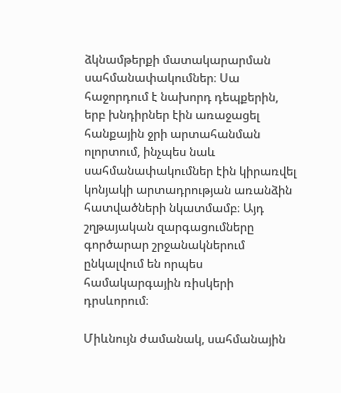ձկնամթերքի մատակարարման սահմանափակումներ։ Սա հաջորդում է նախորդ դեպքերին, երբ խնդիրներ էին առաջացել հանքային ջրի արտահանման ոլորտում, ինչպես նաև սահմանափակումներ էին կիրառվել կոնյակի արտադրության առանձին հատվածների նկատմամբ։ Այդ շղթայական զարգացումները գործարար շրջանակներում ընկալվում են որպես համակարգային ռիսկերի դրսևորում։

Միևնույն ժամանակ, սահմանային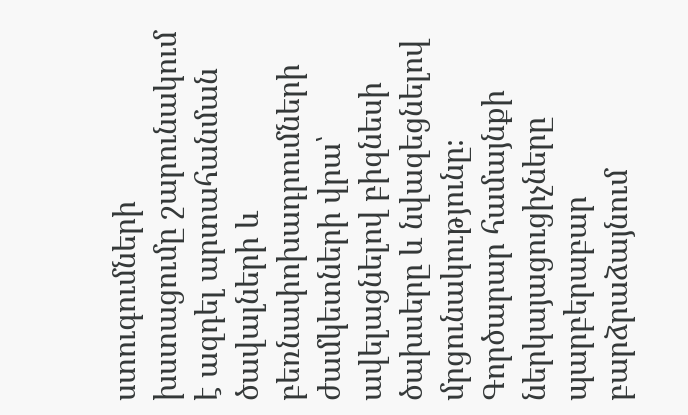ստուգումների խստացումը շարունակում է ազդել արտահանման ծավալների և բեռնափոխադրումների ժամկետների վրա՝ ավելացնելով բիզնեսի ծախսերը և նվազեցնելով մրցունակությունը։ Գործարար համայնքի ներկայացուցիչները պարբերաբար բարձրաձայնում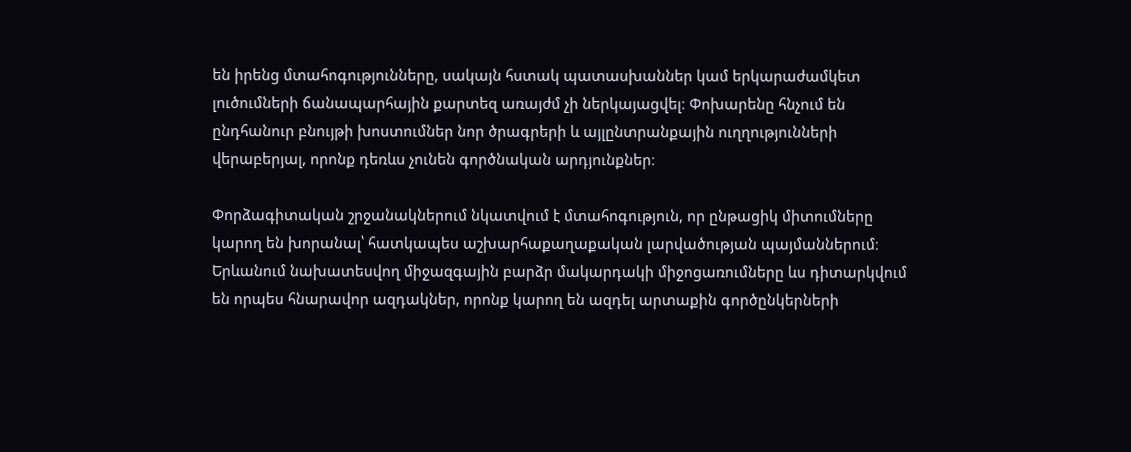են իրենց մտահոգությունները, սակայն հստակ պատասխաններ կամ երկարաժամկետ լուծումների ճանապարհային քարտեզ առայժմ չի ներկայացվել։ Փոխարենը հնչում են ընդհանուր բնույթի խոստումներ նոր ծրագրերի և այլընտրանքային ուղղությունների վերաբերյալ, որոնք դեռևս չունեն գործնական արդյունքներ։

Փորձագիտական շրջանակներում նկատվում է մտահոգություն, որ ընթացիկ միտումները կարող են խորանալ՝ հատկապես աշխարհաքաղաքական լարվածության պայմաններում։ Երևանում նախատեսվող միջազգային բարձր մակարդակի միջոցառումները ևս դիտարկվում են որպես հնարավոր ազդակներ, որոնք կարող են ազդել արտաքին գործընկերների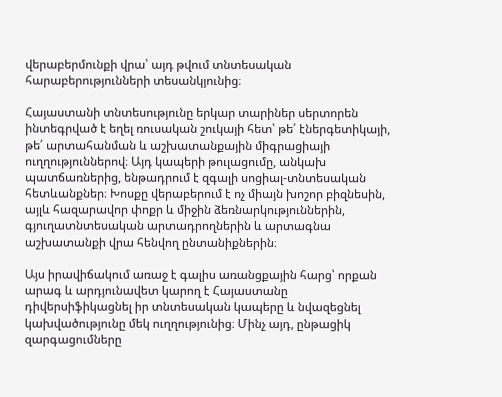վերաբերմունքի վրա՝ այդ թվում տնտեսական հարաբերությունների տեսանկյունից։

Հայաստանի տնտեսությունը երկար տարիներ սերտորեն ինտեգրված է եղել ռուսական շուկայի հետ՝ թե՛ էներգետիկայի, թե՛ արտահանման և աշխատանքային միգրացիայի ուղղություններով։ Այդ կապերի թուլացումը, անկախ պատճառներից, ենթադրում է զգալի սոցիալ-տնտեսական հետևանքներ։ Խոսքը վերաբերում է ոչ միայն խոշոր բիզնեսին, այլև հազարավոր փոքր և միջին ձեռնարկություններին, գյուղատնտեսական արտադրողներին և արտագնա աշխատանքի վրա հենվող ընտանիքներին։

Այս իրավիճակում առաջ է գալիս առանցքային հարց՝ որքան արագ և արդյունավետ կարող է Հայաստանը դիվերսիֆիկացնել իր տնտեսական կապերը և նվազեցնել կախվածությունը մեկ ուղղությունից։ Մինչ այդ, ընթացիկ զարգացումները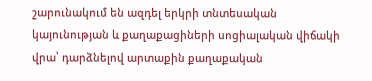շարունակում են ազդել երկրի տնտեսական կայունության և քաղաքացիների սոցիալական վիճակի վրա՝ դարձնելով արտաքին քաղաքական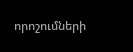որոշումների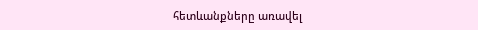հետևանքները առավել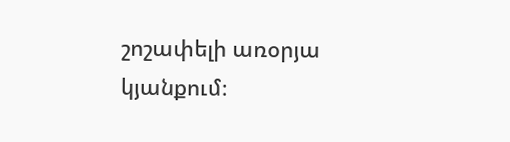շոշափելի առօրյա կյանքում։